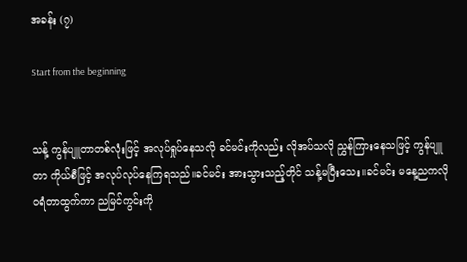အခန်း (၇)

Start from the beginning


သန့် ကွန်ပျူတာတစ်လုံးဖြင့် အလုပ်ရှုပ်နေသလို ခင်မင်းကိုလည်း လိုအပ်သလို ညွှန်ကြားနေသဖြင့် ကွန်ပျူတာ ကိုယ်စီဖြင့် အလုပ်လုပ်နေကြရသည်။ခင်မင်း အားသွားသည့်တိုင် သန့်မပြီးသေး။ခင်မင်း မနေ့ညကလို ဝရံတာထွက်ကာ ညမြင်ကွင်းကို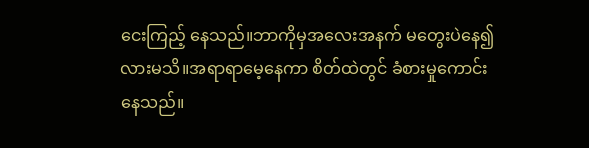ငေးကြည့် နေသည်။ဘာကိုမှအလေးအနက် မတွေးပဲနေ၍လားမသိ။အရာရာမေ့နေကာ စိတ်ထဲတွင် ခံစားမှုကောင်းနေသည်။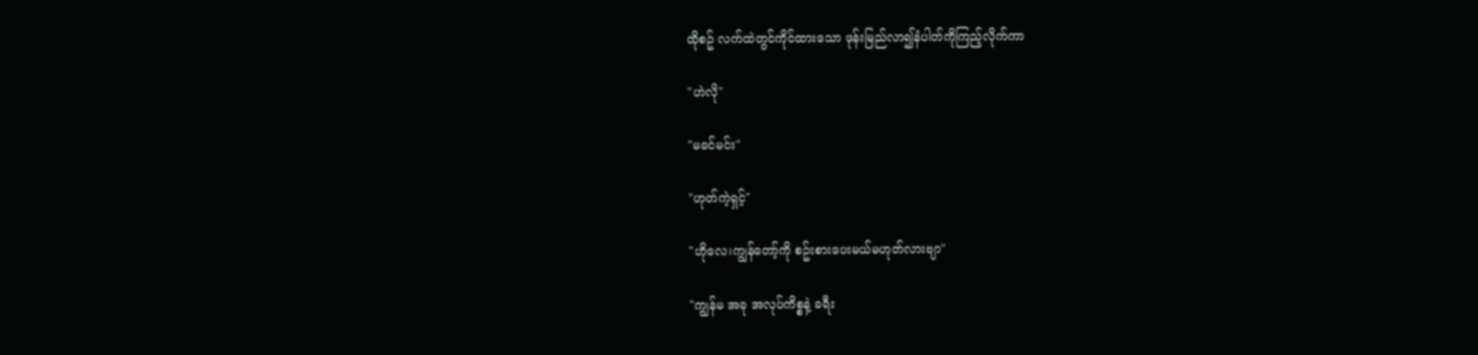ထိုစဥ် လက်ထဲတွင်ကိုင်ထားသော ဖုန်းမြည်လာ၍နံပါတ်ကိုကြည့်လိုက်ကာ

"ဟဲလို"

"မခင်မင်း"

"ဟုတ်ကဲ့ရှင့်"

"ဟိုလေ၊ကျွန်တော့်ကို စဥ်းစားပေးမယ်မဟုတ်လားဗျာ"

"ကျွန်မ အခု အလုပ်ကိစ္စနဲ့ ခရီး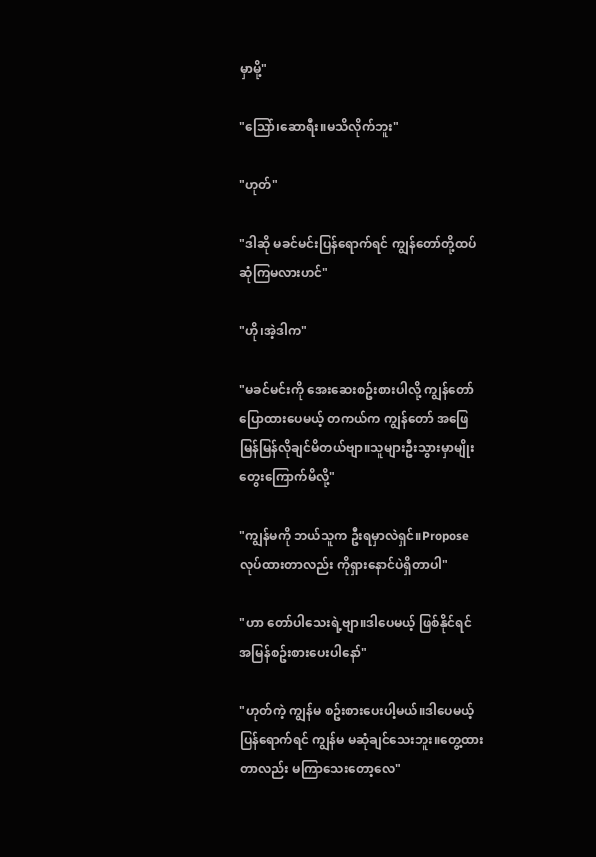မှာမို့"

"သြော်၊ဆောရီး။မသိလိုက်ဘူး"

"ဟုတ်"

"ဒါဆို မခင်မင်းပြန်ရောက်ရင် ကျွန်တော်တို့ထပ်ဆုံကြမလားဟင်"

"ဟို၊အဲ့ဒါက"

"မခင်မင်းကို အေးဆေးစဥ်းစားပါလို့ ကျွန်တော် ပြောထားပေမယ့် တကယ်က ကျွန်တော် အဖြေ မြန်မြန်လိုချင်မိတယ်ဗျာ။သူများဦးသွားမှာမျိုး တွေးကြောက်မိလို့"

"ကျွန်မကို ဘယ်သူက ဦးရမှာလဲရှင်။Propose လုပ်ထားတာလည်း ကိုရှားနောင်ပဲရှိတာပါ"

"ဟာ တော်ပါသေးရဲ့ဗျာ။ဒါပေမယ့် ဖြစ်နိုင်ရင် အမြန်စဥ်းစားပေးပါနော်"

"ဟုတ်ကဲ့ ကျွန်မ စဥ်းစားပေးပါ့မယ်။ဒါပေမယ့် ပြန်ရောက်ရင် ကျွန်မ မဆုံချင်သေးဘူး။တွေ့ထားတာလည်း မကြာသေးတော့လေ"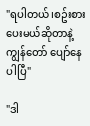"ရပါတယ်၊စဥ်းစားပေးမယ်ဆိုတာနဲ့ ကျွန်တော် ပျော်နေပါပြီ"

"ဒါ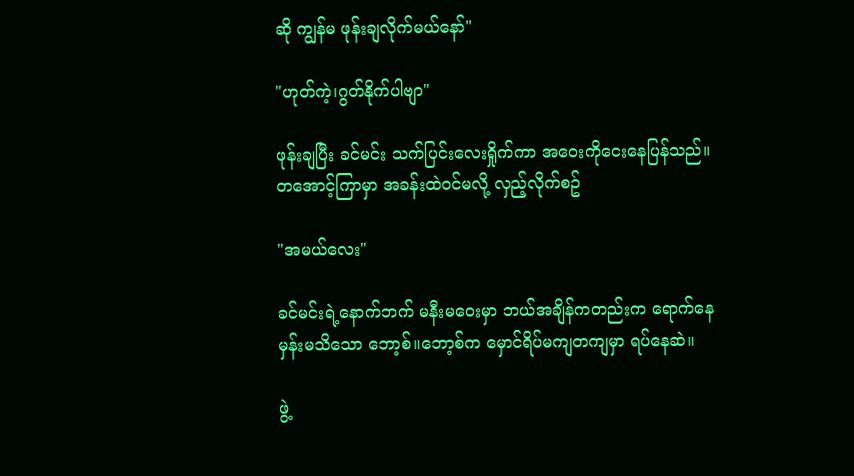ဆို ကျွန်မ ဖုန်းချလိုက်မယ်နော်"

"ဟုတ်ကဲ့၊ဂွတ်နိုက်ပါဗျာ"

ဖုန်းချပြီး ခင်မင်း သက်ပြင်းလေးရှိုက်ကာ အဝေးကိုငေးနေပြန်သည်။တအောင့်ကြာမှာ အခန်းထဲဝင်မလို့ လှည့်လိုက်စဥ်

"အမယ်လေး"

ခင်မင်းရဲ့နောက်ဘက် မနီးမဝေးမှာ ဘယ်အချိန်ကတည်းက ရောက်နေမှန်းမသိသော ဘော့စ်။ဘော့စ်က မှောင်ရိပ်မကျတကျမှာ ရပ်နေဆဲ။

ဖွဲ့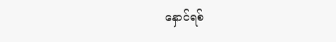နှောင်ရစ်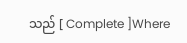သည် [ Complete ]Where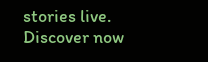stories live. Discover now